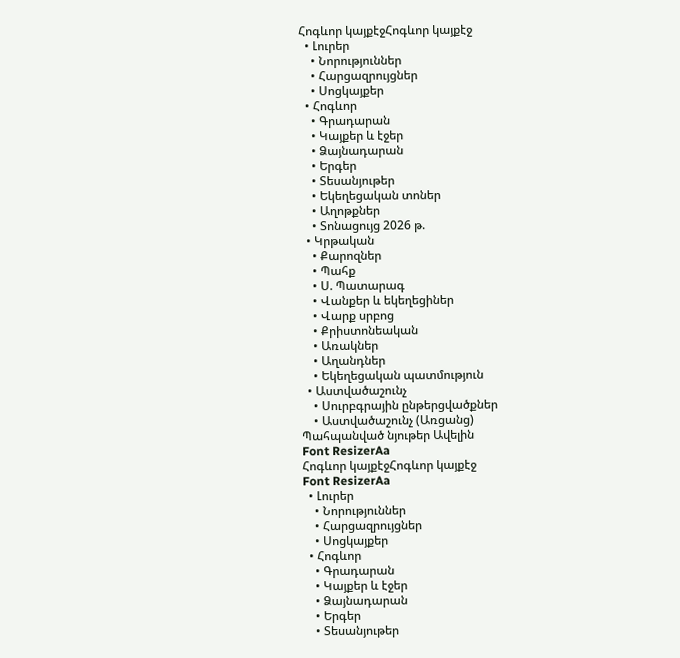Հոգևոր կայքէջՀոգևոր կայքէջ
  • Լուրեր
    • Նորություններ
    • Հարցազրույցներ
    • Սոցկայքեր
  • Հոգևոր
    • Գրադարան
    • Կայքեր և էջեր
    • Ձայնադարան
    • Երգեր
    • Տեսանյութեր
    • Եկեղեցական տոներ
    • Աղոթքներ
    • Տոնացույց 2026 թ.
  • Կրթական
    • Քարոզներ
    • Պահք
    • Ս. Պատարագ
    • Վանքեր և եկեղեցիներ
    • Վարք սրբոց
    • Քրիստոնեական
    • Առակներ
    • Աղանդներ
    • Եկեղեցական պատմություն
  • Աստվածաշունչ
    • Սուրբգրային ընթերցվածքներ
    • Աստվածաշունչ (Առցանց)
Պահպանված նյութեր Ավելին
Font ResizerAa
Հոգևոր կայքէջՀոգևոր կայքէջ
Font ResizerAa
  • Լուրեր
    • Նորություններ
    • Հարցազրույցներ
    • Սոցկայքեր
  • Հոգևոր
    • Գրադարան
    • Կայքեր և էջեր
    • Ձայնադարան
    • Երգեր
    • Տեսանյութեր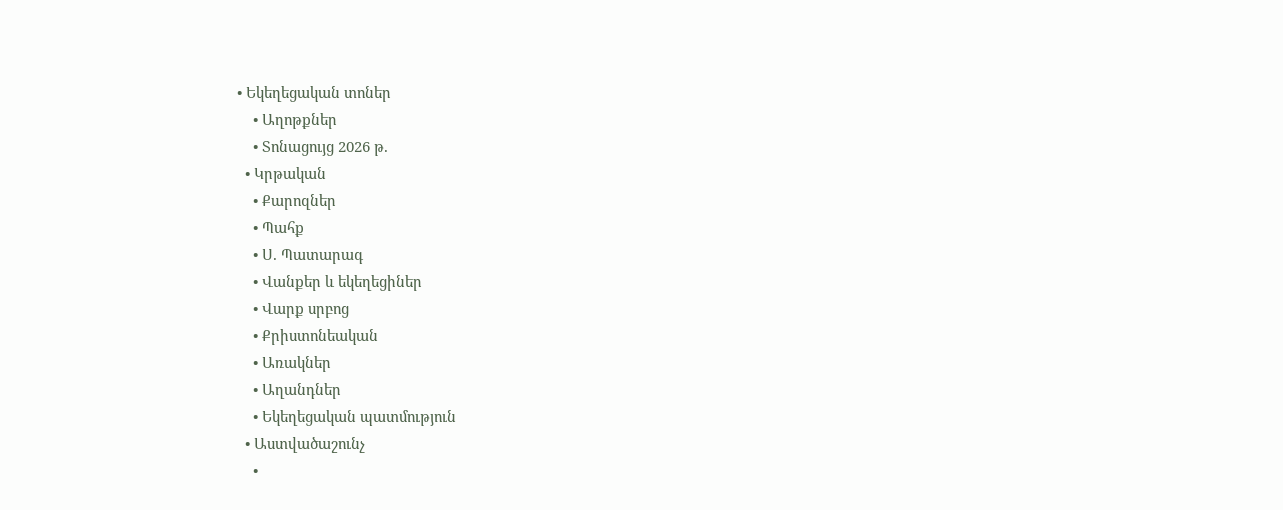• Եկեղեցական տոներ
    • Աղոթքներ
    • Տոնացույց 2026 թ.
  • Կրթական
    • Քարոզներ
    • Պահք
    • Ս. Պատարագ
    • Վանքեր և եկեղեցիներ
    • Վարք սրբոց
    • Քրիստոնեական
    • Առակներ
    • Աղանդներ
    • Եկեղեցական պատմություն
  • Աստվածաշունչ
    •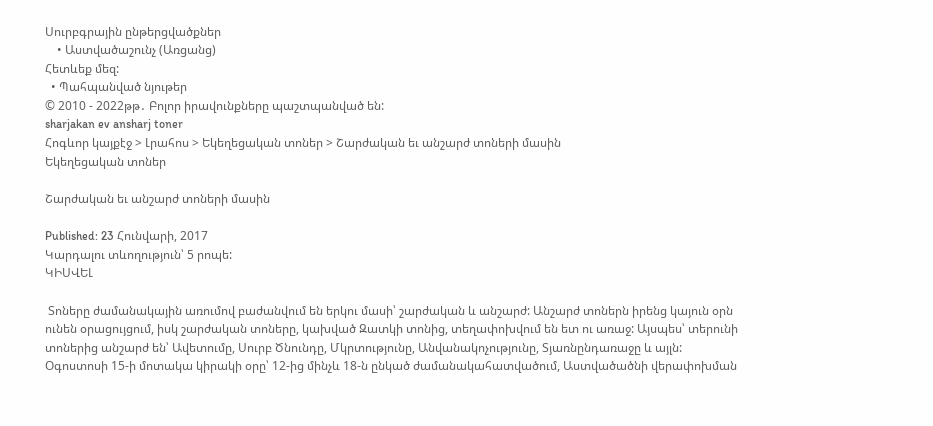Սուրբգրային ընթերցվածքներ
    • Աստվածաշունչ (Առցանց)
Հետևեք մեզ:
  • Պահպանված նյութեր
© 2010 - 2022թթ․ Բոլոր իրավունքները պաշտպանված են:
sharjakan ev ansharj toner
Հոգևոր կայքէջ > Լրահոս > Եկեղեցական տոներ > Շարժական եւ անշարժ տոների մասին
Եկեղեցական տոներ

Շարժական եւ անշարժ տոների մասին

Published: 23 Հունվարի, 2017
Կարդալու տևողություն՝ 5 րոպե:
ԿԻՍՎԵԼ

 Տոները ժամանակային առումով բաժանվում են երկու մասի՝ շարժական և անշարժ: Անշարժ տոներն իրենց կայուն օրն ունեն օրացույցում, իսկ շարժական տոները, կախված Զատկի տոնից, տեղափոխվում են ետ ու առաջ: Այսպես՝ տերունի տոներից անշարժ են՝ Ավետումը, Սուրբ Ծնունդը, Մկրտությունը, Անվանակոչությունը, Տյառնընդառաջը և այլն:
Օգոստոսի 15-ի մոտակա կիրակի օրը՝ 12-ից մինչև 18-ն ընկած ժամանակահատվածում, Աստվածածնի վերափոխման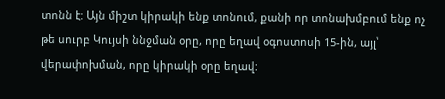տոնն է: Այն միշտ կիրակի ենք տոնում, քանի որ տոնախմբում ենք ոչ թե սուրբ Կույսի ննջման օրը, որը եղավ օգոստոսի 15-ին, այլ՝ վերափոխման, որը կիրակի օրը եղավ: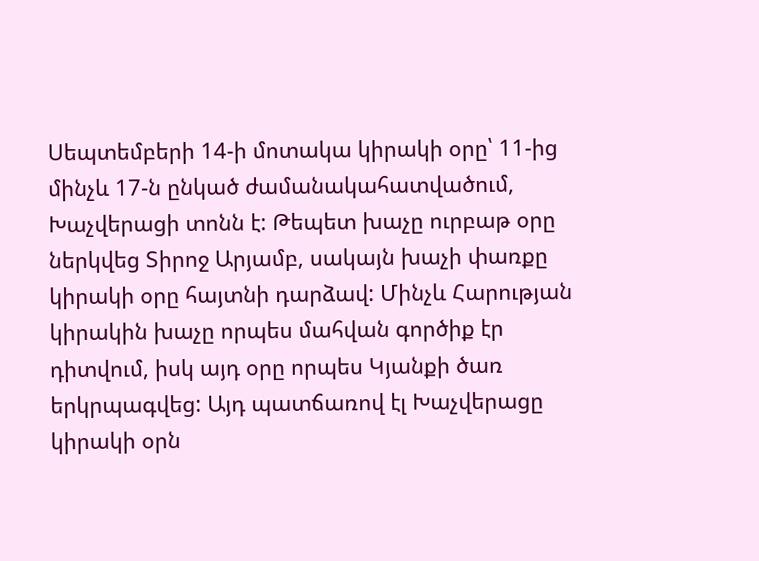Սեպտեմբերի 14-ի մոտակա կիրակի օրը՝ 11-ից մինչև 17-ն ընկած ժամանակահատվածում, Խաչվերացի տոնն է: Թեպետ խաչը ուրբաթ օրը ներկվեց Տիրոջ Արյամբ, սակայն խաչի փառքը կիրակի օրը հայտնի դարձավ: Մինչև Հարության կիրակին խաչը որպես մահվան գործիք էր դիտվում, իսկ այդ օրը որպես Կյանքի ծառ երկրպագվեց: Այդ պատճառով էլ Խաչվերացը կիրակի օրն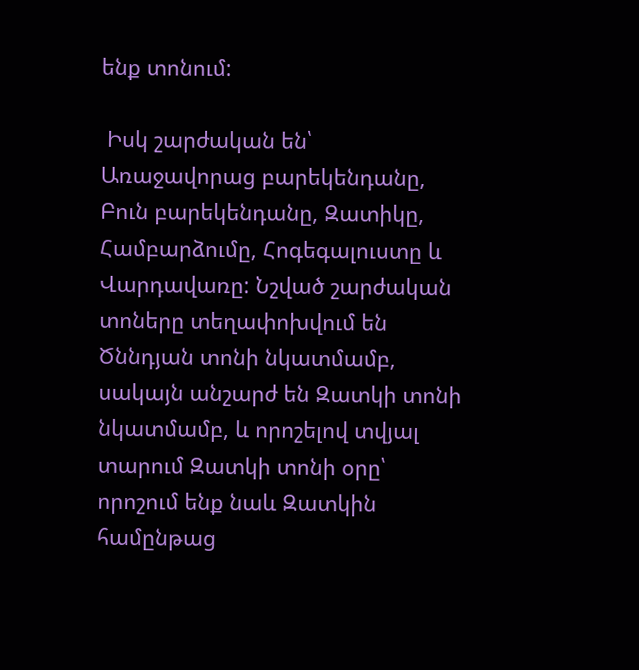ենք տոնում:

 Իսկ շարժական են՝ Առաջավորաց բարեկենդանը, Բուն բարեկենդանը, Զատիկը, Համբարձումը, Հոգեգալուստը և Վարդավառը: Նշված շարժական տոները տեղափոխվում են Ծննդյան տոնի նկատմամբ, սակայն անշարժ են Զատկի տոնի նկատմամբ, և որոշելով տվյալ տարում Զատկի տոնի օրը՝ որոշում ենք նաև Զատկին համընթաց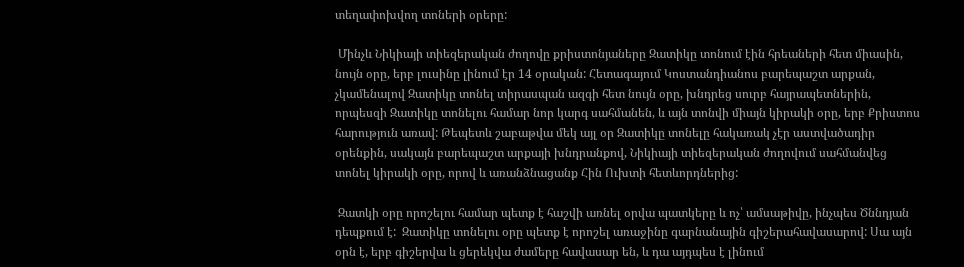տեղափոխվող տոների օրերը:

 Մինչև Նիկիայի տիեզերական ժողովը քրիստոնյաները Զատիկը տոնում էին հրեաների հետ միասին, նույն օրը, երբ լուսինը լինում էր 14 օրական: Հետագայում Կոստանդիանոս բարեպաշտ արքան, չկամենալով Զատիկը տոնել տիրասպան ազգի հետ նույն օրը, խնդրեց սուրբ հայրապետներին, որպեսզի Զատիկը տոնելու համար նոր կարգ սահմանեն, և այն տոնվի միայն կիրակի օրը, երբ Քրիստոս հարություն առավ: Թեպետև շաբաթվա մեկ այլ օր Զատիկը տոնելը հակառակ չէր աստվածադիր օրենքին, սակայն բարեպաշտ արքայի խնդրանքով, Նիկիայի տիեզերական ժողովում սահմանվեց տոնել կիրակի օրը, որով և առանձնացանք Հին Ուխտի հետևորդներից:

 Զատկի օրը որոշելու համար պետք է հաշվի առնել օրվա պատկերը և ոչ՝ ամսաթիվը, ինչպես Ծննդյան դեպքում է:  Զատիկը տոնելու օրը պետք է որոշել առաջինը գարնանային գիշերահավասարով: Սա այն օրն է, երբ գիշերվա և ցերեկվա ժամերը հավասար են, և դա այդպես է լինում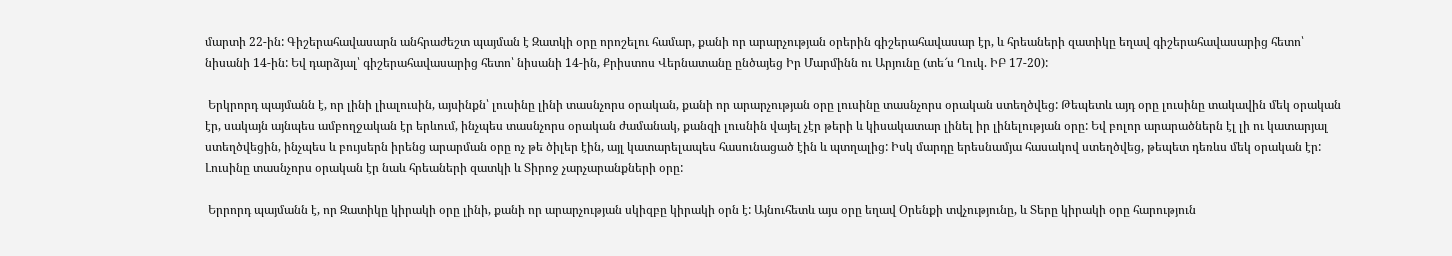մարտի 22-ին: Գիշերահավասարն անհրաժեշտ պայման է Զատկի օրը որոշելու համար, քանի որ արարչության օրերին գիշերահավասար էր, և հրեաների զատիկը եղավ գիշերահավասարից հետո՝ նիսանի 14-ին: Եվ դարձյալ՝ գիշերահավասարից հետո՝ նիսանի 14-ին, Քրիստոս Վերնատանը ընծայեց Իր Մարմինն ու Արյունը (տե՜ս Ղուկ. ԻԲ 17-20):

 Երկրորդ պայմանն է, որ լինի լիալուսին, այսինքն՝ լուսինը լինի տասնչորս օրական, քանի որ արարչության օրը լուսինը տասնչորս օրական ստեղծվեց: Թեպետև այդ օրը լուսինը տակավին մեկ օրական էր, սակայն այնպես ամբողջական էր երևում, ինչպես տասնչորս օրական ժամանակ, քանզի լուսնին վայել չէր թերի և կիսակատար լինել իր լինելության օրը: Եվ բոլոր արարածներն էլ լի ու կատարյալ ստեղծվեցին, ինչպես և բույսերն իրենց արարման օրը ոչ թե ծիլեր էին, այլ կատարելապես հասունացած էին և պտղալից: Իսկ մարդը երեսնամյա հասակով ստեղծվեց, թեպետ դեռևս մեկ օրական էր: Լուսինը տասնչորս օրական էր նաև հրեաների զատկի և Տիրոջ չարչարանքների օրը:

 Երրորդ պայմանն է, որ Զատիկը կիրակի օրը լինի, քանի որ արարչության սկիզբը կիրակի օրն է: Այնուհետև այս օրը եղավ Օրենքի տվչությունը, և Տերը կիրակի օրը հարություն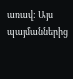առավ: Այս պայմաններից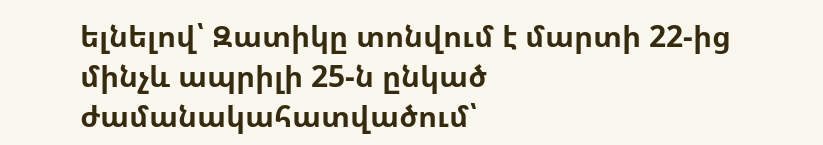ելնելով՝ Զատիկը տոնվում է մարտի 22-ից մինչև ապրիլի 25-ն ընկած ժամանակահատվածում՝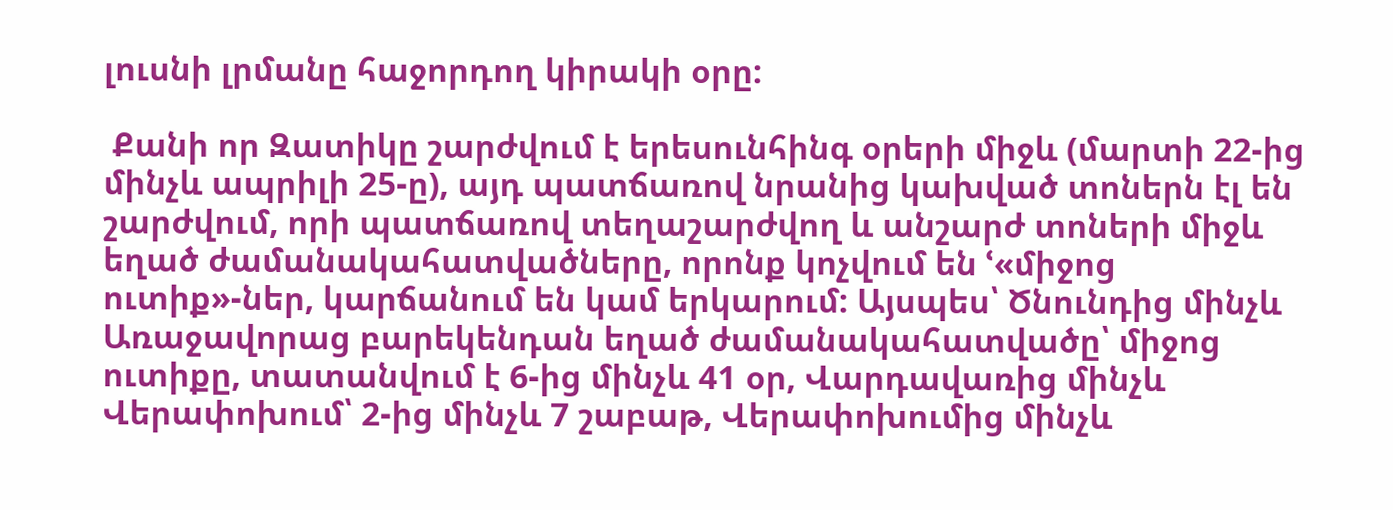լուսնի լրմանը հաջորդող կիրակի օրը:

 Քանի որ Զատիկը շարժվում է երեսունհինգ օրերի միջև (մարտի 22-ից մինչև ապրիլի 25-ը), այդ պատճառով նրանից կախված տոներն էլ են շարժվում, որի պատճառով տեղաշարժվող և անշարժ տոների միջև եղած ժամանակահատվածները, որոնք կոչվում են ՙ«միջոց ուտիք»-ներ, կարճանում են կամ երկարում: Այսպես՝ Ծնունդից մինչև Առաջավորաց բարեկենդան եղած ժամանակահատվածը՝ միջոց ուտիքը, տատանվում է 6-ից մինչև 41 օր, Վարդավառից մինչև Վերափոխում՝ 2-ից մինչև 7 շաբաթ, Վերափոխումից մինչև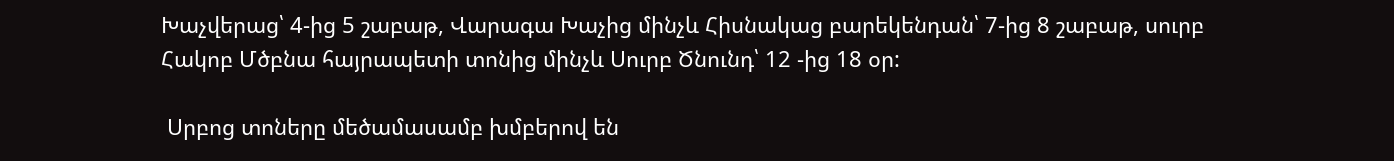Խաչվերաց՝ 4-ից 5 շաբաթ, Վարագա Խաչից մինչև Հիսնակաց բարեկենդան՝ 7-ից 8 շաբաթ, սուրբ Հակոբ Մծբնա հայրապետի տոնից մինչև Սուրբ Ծնունդ՝ 12 -ից 18 օր:

 Սրբոց տոները մեծամասամբ խմբերով են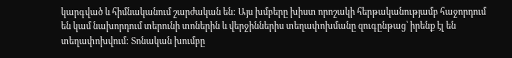կարգված և հիմնականում շարժական են: Այս խմբերը խիստ որոշակի հերթականությամբ հաջորդում են կամ նախորդում տերունի տոներին և վերջիններիս տեղափոխմանը զուգընթաց՝ իրենք էլ են տեղափոխվում: Տոնական խումբը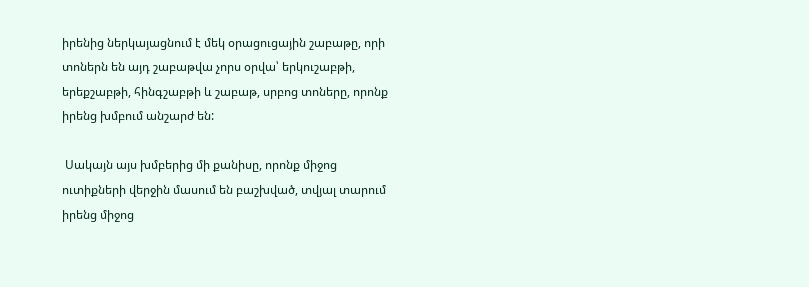իրենից ներկայացնում է մեկ օրացուցային շաբաթը, որի տոներն են այդ շաբաթվա չորս օրվա՝ երկուշաբթի, երեքշաբթի, հինգշաբթի և շաբաթ, սրբոց տոները, որոնք իրենց խմբում անշարժ են:

 Սակայն այս խմբերից մի քանիսը, որոնք միջոց ուտիքների վերջին մասում են բաշխված, տվյալ տարում իրենց միջոց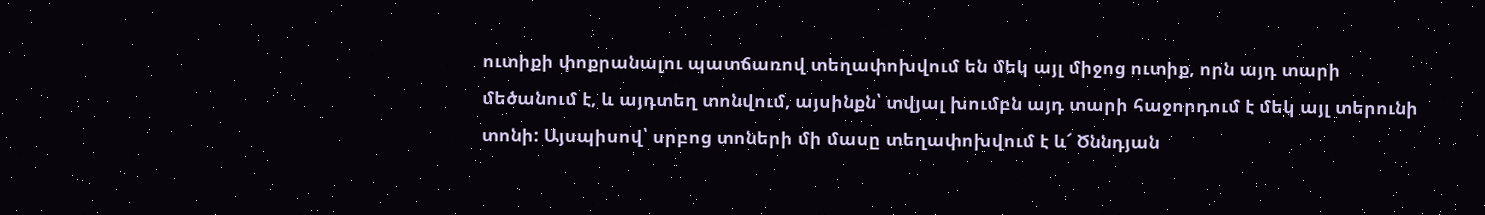ուտիքի փոքրանալու պատճառով տեղափոխվում են մեկ այլ միջոց ուտիք, որն այդ տարի մեծանում է, և այդտեղ տոնվում, այսինքն՝ տվյալ խումբն այդ տարի հաջորդում է մեկ այլ տերունի տոնի: Այսպիսով՝ սրբոց տոների մի մասը տեղափոխվում է և՜ Ծննդյան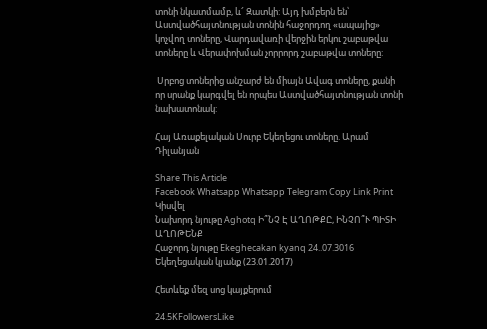տոնի նկատմամբ, և՜ Զատկի: Այդ խմբերն են՝ Աստվածհայտնության տոնին հաջորդող «ապայից» կոչվող տոները, Վարդավառի վերջին երկու շաբաթվա տոները և Վերափոխման չորրորդ շաբաթվա տոները:

 Սրբոց տոներից անշարժ են միայն Ավագ տոները, քանի որ սրանք կարգվել են որպես Աստվածհայտնության տոնի նախատոնակ:

Հայ Առաքելական Սուրբ Եկեղեցու տոները. Արամ Դիլանյան

Share This Article
Facebook Whatsapp Whatsapp Telegram Copy Link Print
Կիսվել
Նախորդ նյութը Aghotq Ի՞ՆՉ Է ԱՂՈԹՔԸ, ԻՆՉՈ՞Ւ ՊԻՏԻ ԱՂՈԹԵՆՔ
Հաջորդ նյութը Ekeghecakan kyanq 24..07.3016 Եկեղեցական կյանք (23.01.2017)

Հետևեք մեզ սոց կայքերում

24.5KFollowersLike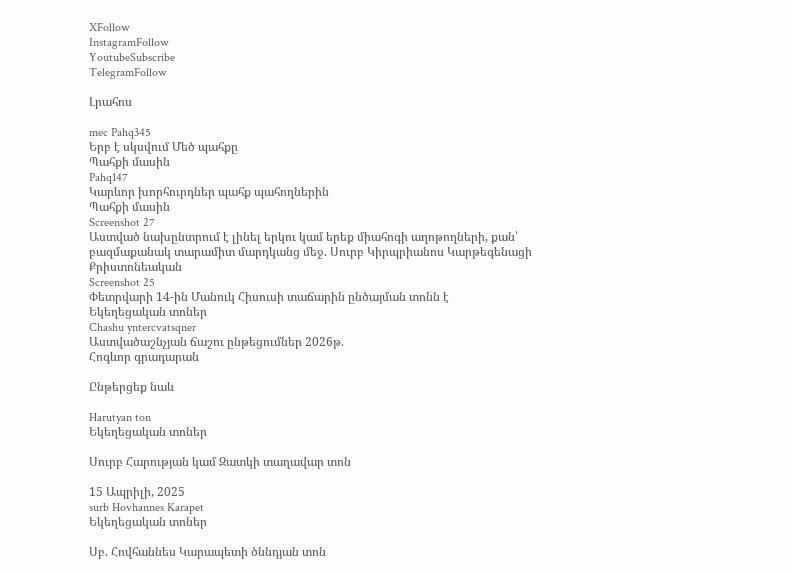XFollow
InstagramFollow
YoutubeSubscribe
TelegramFollow

Լրահոս

mec Pahq345
Երբ է սկսվում Մեծ պահքը
Պահքի մասին
Pahq147
Կարևոր խորհուրդներ պահք պահողներին
Պահքի մասին
Screenshot 27
Աստված նախընտրում է լինել երկու կամ երեք միահոգի աղոթողների, քան՝ բազմաքանակ տարամիտ մարդկանց մեջ. Սուրբ Կիրպրիանոս Կարթեգենացի
Քրիստոնեական
Screenshot 25
Փետրվարի 14-ին Մանուկ Հիսուսի տաճարին ընծայման տոնն է
Եկեղեցական տոներ
Chashu yntercvatsqner
Աստվածաշնչյան ճաշու ընթեցումներ 2026թ.
Հոգևոր գրադարան

Ընթերցեք նաև

Harutyan ton
Եկեղեցական տոներ

Սուրբ Հարության կամ Զատկի տաղավար տոն

15 Ապրիլի, 2025
surb Hovhannes Karapet
Եկեղեցական տոներ

Սբ. Հովհաննես Կարապետի ծննդյան տոն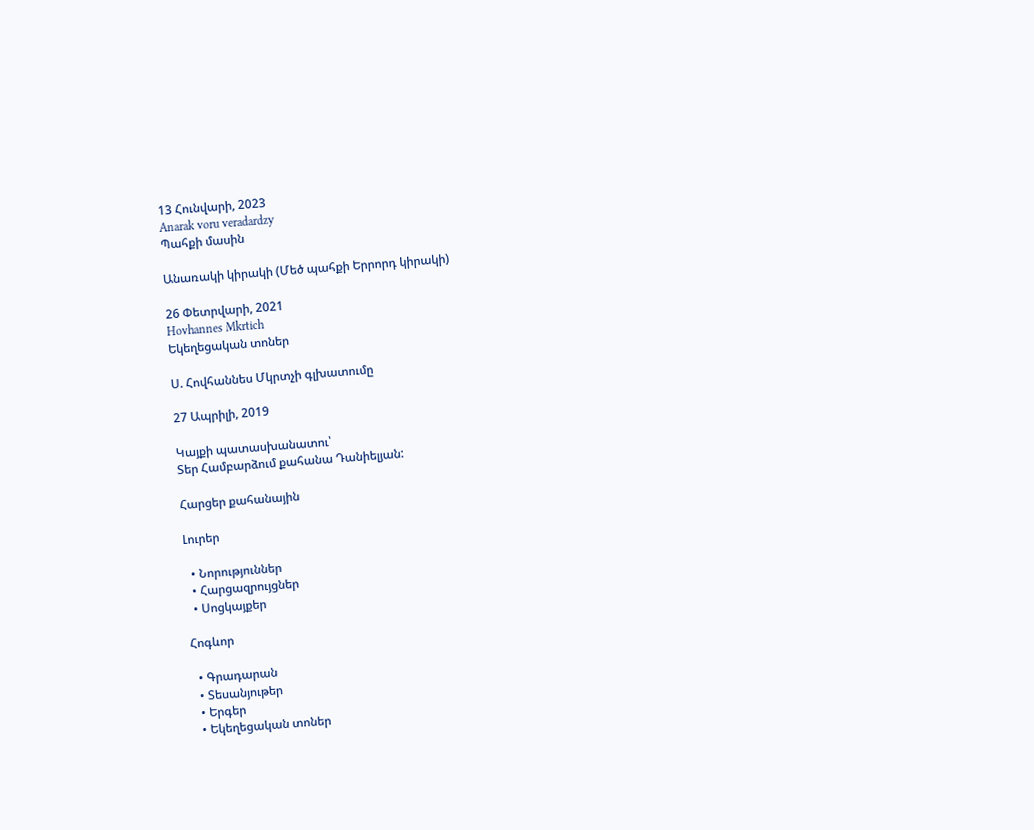13 Հունվարի, 2023
Anarak voru veradardzy
Պահքի մասին

Անառակի կիրակի (Մեծ պահքի Երրորդ կիրակի)

26 Փետրվարի, 2021
Hovhannes Mkrtich
Եկեղեցական տոներ

Ս. Հովհաննես Մկրտչի գլխատումը

27 Ապրիլի, 2019

Կայքի պատասխանատու՝
Տեր Համբարձում քահանա Դանիելյան:

Հարցեր քահանային

Լուրեր

  • Նորություններ
  • Հարցազրույցներ
  • Սոցկայքեր

Հոգևոր

  • Գրադարան
  • Տեսանյութեր
  • Երգեր
  • Եկեղեցական տոներ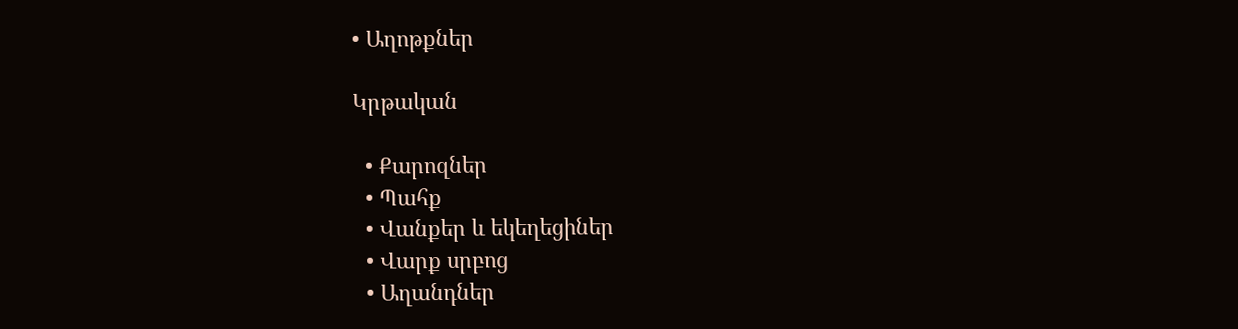• Աղոթքներ

Կրթական

  • Քարոզներ
  • Պահք
  • Վանքեր և եկեղեցիներ
  • Վարք սրբոց
  • Աղանդներ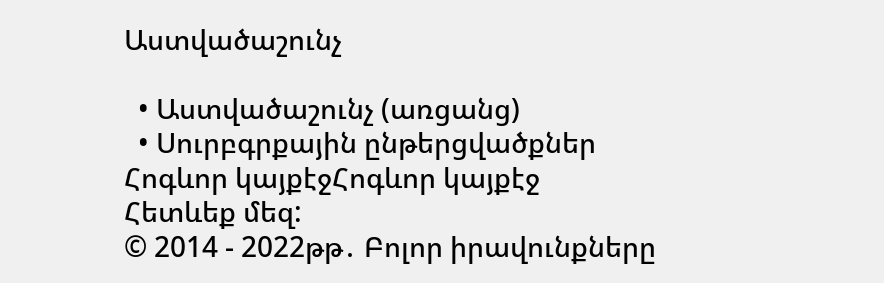Աստվածաշունչ

  • Աստվածաշունչ (առցանց)
  • Սուրբգրքային ընթերցվածքներ
Հոգևոր կայքէջՀոգևոր կայքէջ
Հետևեք մեզ:
© 2014 - 2022թթ․ Բոլոր իրավունքները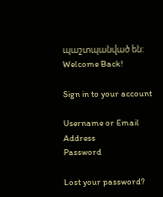պաշտպանված են:
Welcome Back!

Sign in to your account

Username or Email Address
Password

Lost your password?